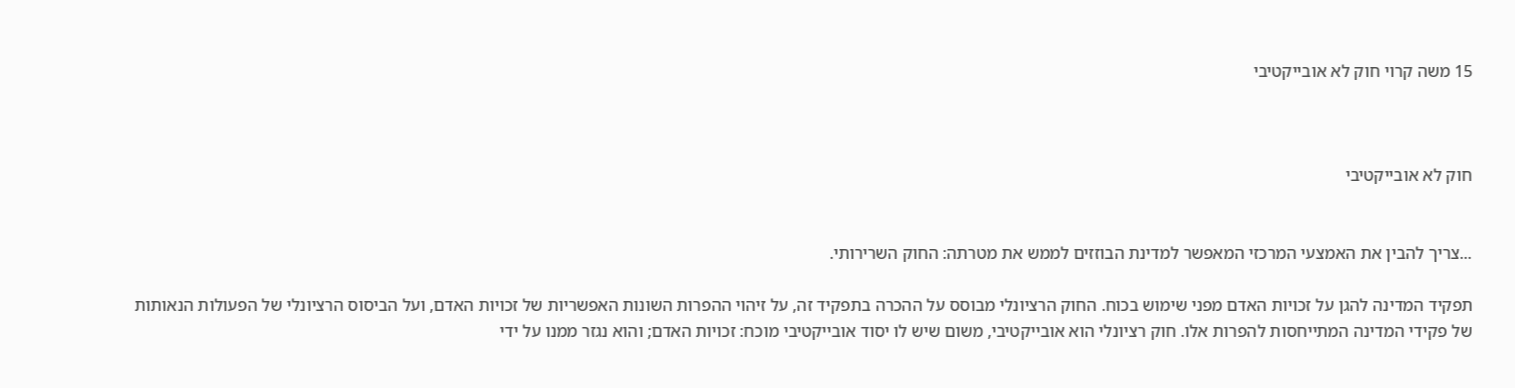15 משה קרוי חוק לא אובייקטיבי



חוק לא אובייקטיבי


...צריך להבין את האמצעי המרכזי המאפשר למדינת הבוזזים לממש את מטרתה: החוק השרירותי.

תפקיד המדינה להגן על זכויות האדם מפני שימוש בכוח. החוק הרציונלי מבוסס על ההכרה בתפקיד זה, על זיהוי ההפרות השונות האפשריות של זכויות האדם, ועל הביסוס הרציונלי של הפעולות הנאותות של פקידי המדינה המתייחסות להפרות אלו. חוק רציונלי הוא אובייקטיבי, משום שיש לו יסוד אובייקטיבי מוכח: זכויות האדם; והוא נגזר ממנו על ידי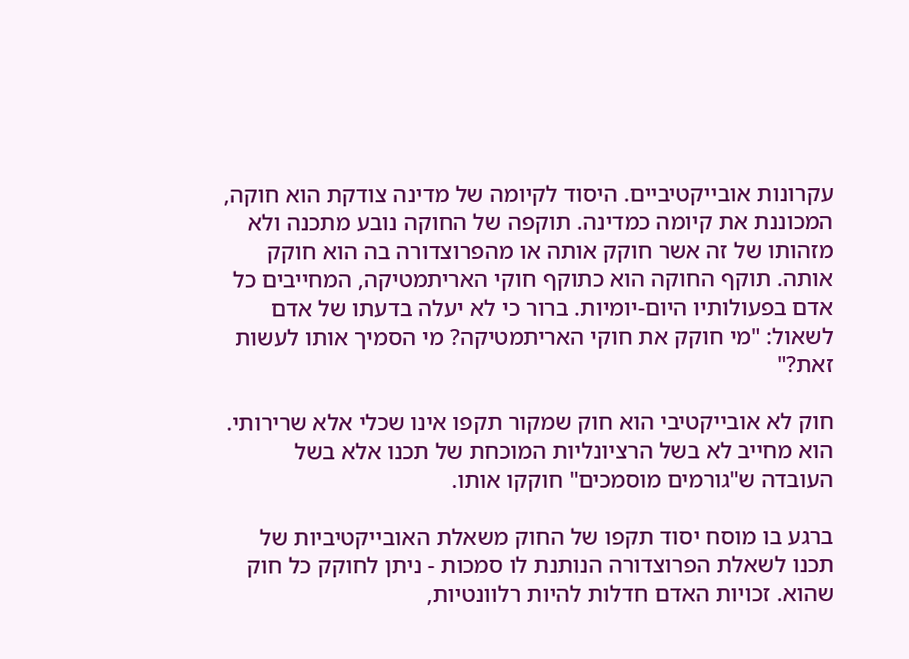עקרונות אובייקטיביים. היסוד לקיומה של מדינה צודקת הוא חוקה, המכוננת את קיומה כמדינה. תוקפה של החוקה נובע מתכנה ולא מזהותו של זה אשר חוקק אותה או מהפרוצדורה בה הוא חוקק אותה. תוקף החוקה הוא כתוקף חוקי האריתמטיקה, המחייבים כל אדם בפעולותיו היום-יומיות. ברור כי לא יעלה בדעתו של אדם לשאול: "מי חוקק את חוקי האריתמטיקה? מי הסמיך אותו לעשות זאת?"

חוק לא אובייקטיבי הוא חוק שמקור תקפו אינו שכלי אלא שרירותי. הוא מחייב לא בשל הרציונליות המוכחת של תכנו אלא בשל העובדה ש"גורמים מוסמכים" חוקקו אותו.

ברגע בו מוסח יסוד תקפו של החוק משאלת האובייקטיביות של תכנו לשאלת הפרוצדורה הנותנת לו סמכות - ניתן לחוקק כל חוק שהוא. זכויות האדם חדלות להיות רלוונטיות,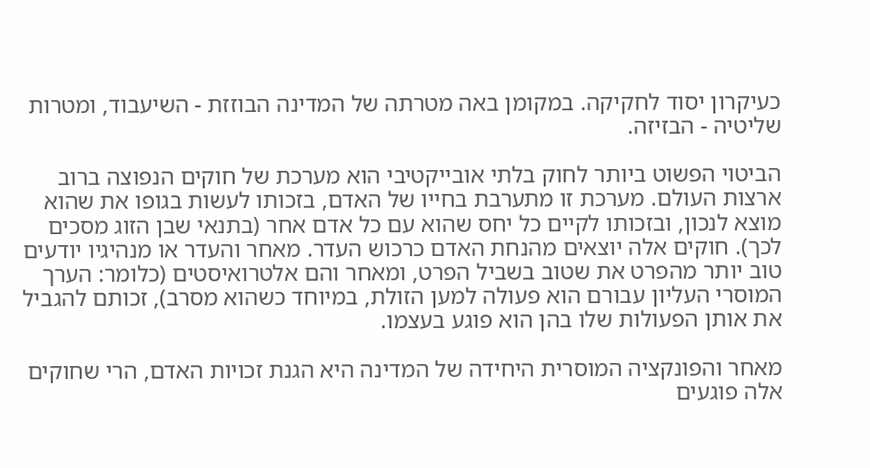כעיקרון יסוד לחקיקה. במקומן באה מטרתה של המדינה הבוזזת - השיעבוד, ומטרות שליטיה - הבזיזה.

הביטוי הפשוט ביותר לחוק בלתי אובייקטיבי הוא מערכת של חוקים הנפוצה ברוב ארצות העולם. מערכת זו מתערבת בחייו של האדם, בזכותו לעשות בגופו את שהוא מוצא לנכון, ובזכותו לקיים כל יחס שהוא עם כל אדם אחר (בתנאי שבן הזוג מסכים לכך). חוקים אלה יוצאים מהנחת האדם כרכוש העדר. מאחר והעדר או מנהיגיו יודעים טוב יותר מהפרט את שטוב בשביל הפרט, ומאחר והם אלטרואיסטים (כלומר: הערך המוסרי העליון עבורם הוא פעולה למען הזולת, במיוחד כשהוא מסרב), זכותם להגביל את אותן הפעולות שלו בהן הוא פוגע בעצמו.

מאחר והפונקציה המוסרית היחידה של המדינה היא הגנת זכויות האדם, הרי שחוקים אלה פוגעים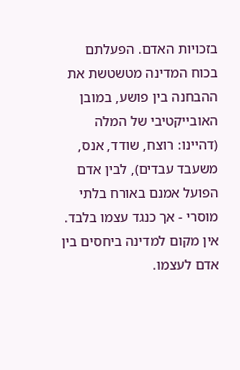בזכויות האדם. הפעלתם בכוח המדינה מטשטשת את ההבחנה בין פושע, במובן האובייקטיבי של המלה (דהיינו: רוצח, שודד, אנס, משעבד עבדים), לבין אדם הפועל אמנם באורח בלתי מוסרי - אך כנגד עצמו בלבד. אין מקום למדינה ביחסים בין אדם לעצמו.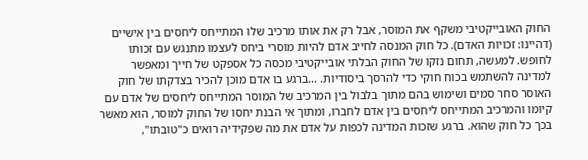החוק האובייקטיבי משקף את המוסר, אבל רק את אותו מרכיב שלו המתייחס ליחסים בין אישיים (דהיינו: זכויות האדם). כל חוק המנסה לחייב אדם להיות מוסרי ביחס לעצמו מתנגש עם זכותו לחופש. למעשה, תחום נזקו של החוק הבלתי אובייקטיבי מכסה כל אספקט של חייך ומאפשר למדינה להשתמש בכוח חוקי כדי להרסך ביסודיות. ...ברגע בו אדם מוכן להכיר בצדקתו של חוק האוסר סחר סמים ושימוש בהם מתוך בלבול בין המרכיב של המוסר המתייחס ליחסים של אדם עם קיומו והמרכיב המתייחס ליחסים בין אדם לחברו, ומתוך אי הבנת יחסו של החוק למוסר, הוא מאשר בכך כל חוק שהוא. ברגע שזכות המדינה לכפות על אדם את מה שפקידיה רואים כ"טובתו",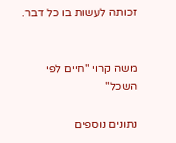זכותה לעשות בו כל דבר.


משה קרוי "חיים לפי השכל"

נתונים נוספים